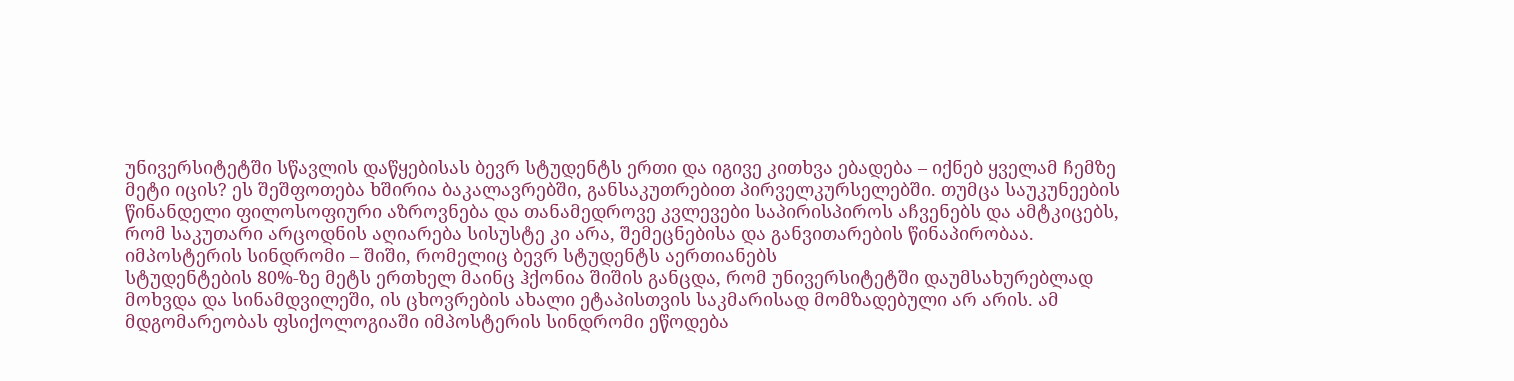უნივერსიტეტში სწავლის დაწყებისას ბევრ სტუდენტს ერთი და იგივე კითხვა ებადება – იქნებ ყველამ ჩემზე მეტი იცის? ეს შეშფოთება ხშირია ბაკალავრებში, განსაკუთრებით პირველკურსელებში. თუმცა საუკუნეების წინანდელი ფილოსოფიური აზროვნება და თანამედროვე კვლევები საპირისპიროს აჩვენებს და ამტკიცებს, რომ საკუთარი არცოდნის აღიარება სისუსტე კი არა, შემეცნებისა და განვითარების წინაპირობაა.
იმპოსტერის სინდრომი – შიში, რომელიც ბევრ სტუდენტს აერთიანებს
სტუდენტების 80%-ზე მეტს ერთხელ მაინც ჰქონია შიშის განცდა, რომ უნივერსიტეტში დაუმსახურებლად მოხვდა და სინამდვილეში, ის ცხოვრების ახალი ეტაპისთვის საკმარისად მომზადებული არ არის. ამ მდგომარეობას ფსიქოლოგიაში იმპოსტერის სინდრომი ეწოდება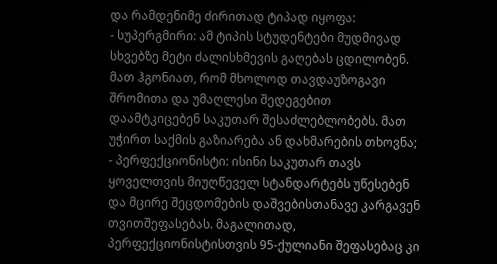და რამდენიმე ძირითად ტიპად იყოფა:
- სუპერგმირი: ამ ტიპის სტუდენტები მუდმივად სხვებზე მეტი ძალისხმევის გაღებას ცდილობენ. მათ ჰგონიათ, რომ მხოლოდ თავდაუზოგავი შრომითა და უმაღლესი შედეგებით დაამტკიცებენ საკუთარ შესაძლებლობებს. მათ უჭირთ საქმის გაზიარება ან დახმარების თხოვნა;
- პერფექციონისტი: ისინი საკუთარ თავს ყოველთვის მიუღწეველ სტანდარტებს უწესებენ და მცირე შეცდომების დაშვებისთანავე კარგავენ თვითშეფასებას. მაგალითად, პერფექციონისტისთვის 95-ქულიანი შეფასებაც კი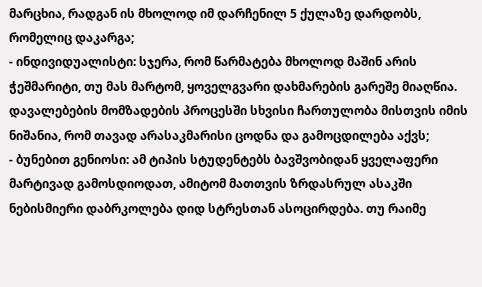მარცხია, რადგან ის მხოლოდ იმ დარჩენილ 5 ქულაზე დარდობს, რომელიც დაკარგა;
- ინდივიდუალისტი: სჯერა, რომ წარმატება მხოლოდ მაშინ არის ჭეშმარიტი, თუ მას მარტომ, ყოველგვარი დახმარების გარეშე მიაღწია. დავალებების მომზადების პროცესში სხვისი ჩართულობა მისთვის იმის ნიშანია, რომ თავად არასაკმარისი ცოდნა და გამოცდილება აქვს;
- ბუნებით გენიოსი: ამ ტიპის სტუდენტებს ბავშვობიდან ყველაფერი მარტივად გამოსდიოდათ, ამიტომ მათთვის ზრდასრულ ასაკში ნებისმიერი დაბრკოლება დიდ სტრესთან ასოცირდება. თუ რაიმე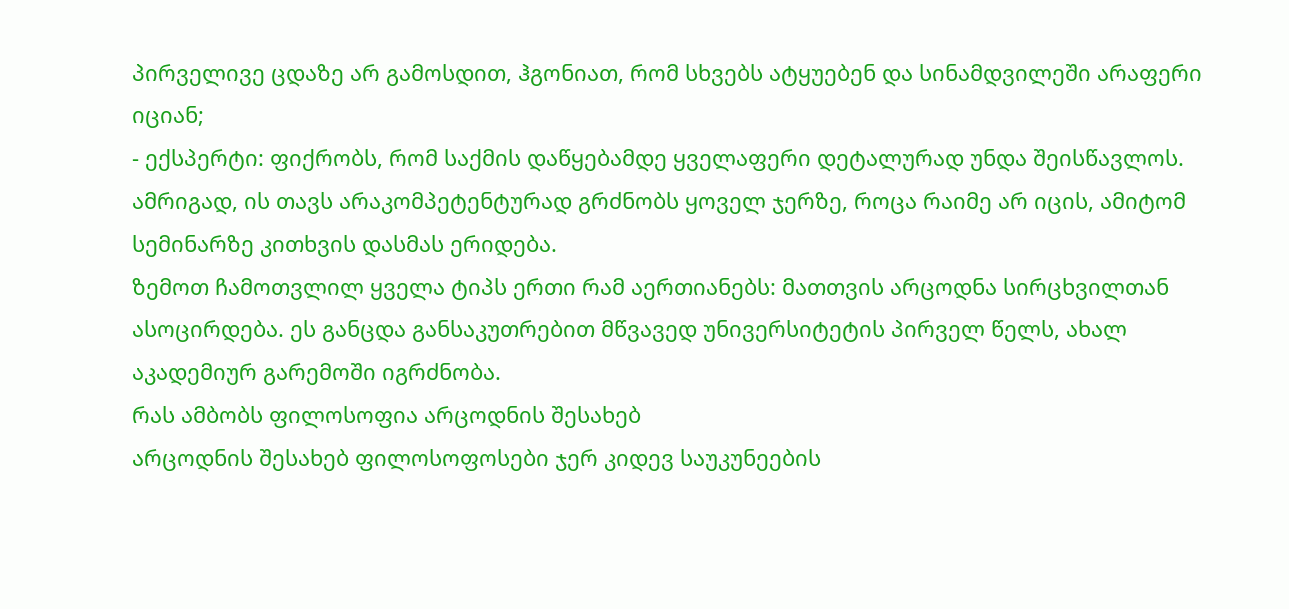პირველივე ცდაზე არ გამოსდით, ჰგონიათ, რომ სხვებს ატყუებენ და სინამდვილეში არაფერი იციან;
- ექსპერტი: ფიქრობს, რომ საქმის დაწყებამდე ყველაფერი დეტალურად უნდა შეისწავლოს. ამრიგად, ის თავს არაკომპეტენტურად გრძნობს ყოველ ჯერზე, როცა რაიმე არ იცის, ამიტომ სემინარზე კითხვის დასმას ერიდება.
ზემოთ ჩამოთვლილ ყველა ტიპს ერთი რამ აერთიანებს: მათთვის არცოდნა სირცხვილთან ასოცირდება. ეს განცდა განსაკუთრებით მწვავედ უნივერსიტეტის პირველ წელს, ახალ აკადემიურ გარემოში იგრძნობა.
რას ამბობს ფილოსოფია არცოდნის შესახებ
არცოდნის შესახებ ფილოსოფოსები ჯერ კიდევ საუკუნეების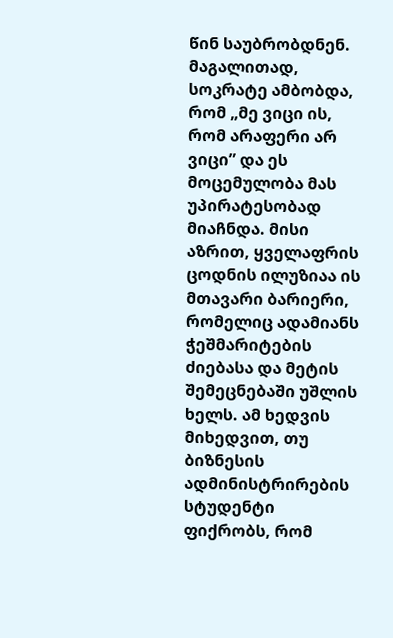წინ საუბრობდნენ. მაგალითად, სოკრატე ამბობდა, რომ „მე ვიცი ის, რომ არაფერი არ ვიცი” და ეს მოცემულობა მას უპირატესობად მიაჩნდა. მისი აზრით, ყველაფრის ცოდნის ილუზიაა ის მთავარი ბარიერი, რომელიც ადამიანს ჭეშმარიტების ძიებასა და მეტის შემეცნებაში უშლის ხელს. ამ ხედვის მიხედვით, თუ ბიზნესის ადმინისტრირების სტუდენტი ფიქრობს, რომ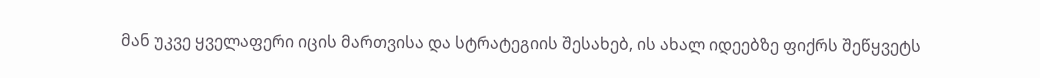მან უკვე ყველაფერი იცის მართვისა და სტრატეგიის შესახებ, ის ახალ იდეებზე ფიქრს შეწყვეტს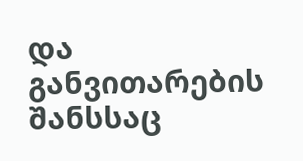და განვითარების შანსსაც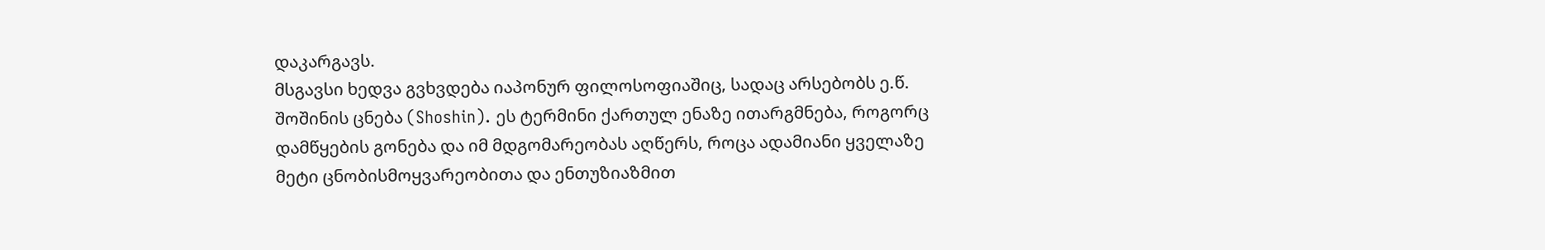დაკარგავს.
მსგავსი ხედვა გვხვდება იაპონურ ფილოსოფიაშიც, სადაც არსებობს ე.წ. შოშინის ცნება (Shoshin). ეს ტერმინი ქართულ ენაზე ითარგმნება, როგორც დამწყების გონება და იმ მდგომარეობას აღწერს, როცა ადამიანი ყველაზე მეტი ცნობისმოყვარეობითა და ენთუზიაზმით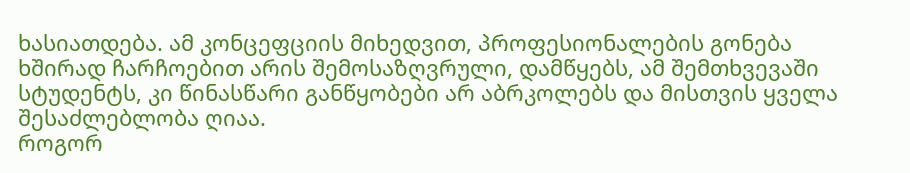ხასიათდება. ამ კონცეფციის მიხედვით, პროფესიონალების გონება ხშირად ჩარჩოებით არის შემოსაზღვრული, დამწყებს, ამ შემთხვევაში სტუდენტს, კი წინასწარი განწყობები არ აბრკოლებს და მისთვის ყველა შესაძლებლობა ღიაა.
როგორ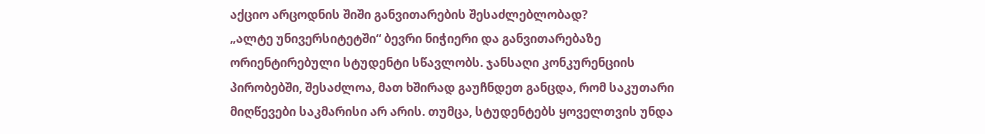აქციო არცოდნის შიში განვითარების შესაძლებლობად?
„ალტე უნივერსიტეტში“ ბევრი ნიჭიერი და განვითარებაზე ორიენტირებული სტუდენტი სწავლობს. ჯანსაღი კონკურენციის პირობებში, შესაძლოა, მათ ხშირად გაუჩნდეთ განცდა, რომ საკუთარი მიღწევები საკმარისი არ არის. თუმცა, სტუდენტებს ყოველთვის უნდა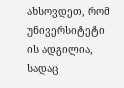ახსოვდეთ, რომ უნივერსიტეტი ის ადგილია, სადაც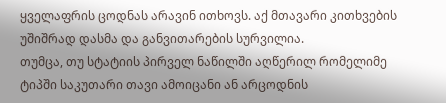ყველაფრის ცოდნას არავინ ითხოვს. აქ მთავარი კითხვების უშიშრად დასმა და განვითარების სურვილია.
თუმცა, თუ სტატიის პირველ ნაწილში აღწერილ რომელიმე ტიპში საკუთარი თავი ამოიცანი ან არცოდნის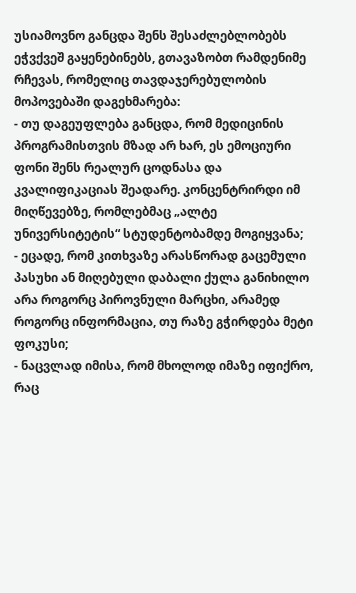უსიამოვნო განცდა შენს შესაძლებლობებს ეჭვქვეშ გაყენებინებს, გთავაზობთ რამდენიმე რჩევას, რომელიც თავდაჯერებულობის მოპოვებაში დაგეხმარება:
- თუ დაგეუფლება განცდა, რომ მედიცინის პროგრამისთვის მზად არ ხარ, ეს ემოციური ფონი შენს რეალურ ცოდნასა და კვალიფიკაციას შეადარე. კონცენტრირდი იმ მიღწევებზე, რომლებმაც „ალტე უნივერსიტეტის“ სტუდენტობამდე მოგიყვანა;
- ეცადე, რომ კითხვაზე არასწორად გაცემული პასუხი ან მიღებული დაბალი ქულა განიხილო არა როგორც პიროვნული მარცხი, არამედ როგორც ინფორმაცია, თუ რაზე გჭირდება მეტი ფოკუსი;
- ნაცვლად იმისა, რომ მხოლოდ იმაზე იფიქრო, რაც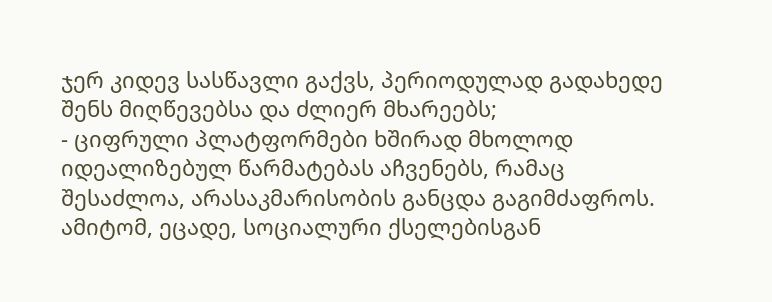ჯერ კიდევ სასწავლი გაქვს, პერიოდულად გადახედე შენს მიღწევებსა და ძლიერ მხარეებს;
- ციფრული პლატფორმები ხშირად მხოლოდ იდეალიზებულ წარმატებას აჩვენებს, რამაც შესაძლოა, არასაკმარისობის განცდა გაგიმძაფროს. ამიტომ, ეცადე, სოციალური ქსელებისგან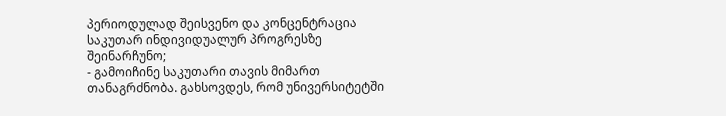პერიოდულად შეისვენო და კონცენტრაცია საკუთარ ინდივიდუალურ პროგრესზე შეინარჩუნო;
- გამოიჩინე საკუთარი თავის მიმართ თანაგრძნობა. გახსოვდეს, რომ უნივერსიტეტში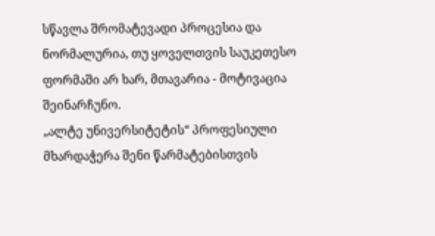სწავლა შრომატევადი პროცესია და ნორმალურია, თუ ყოველთვის საუკეთესო ფორმაში არ ხარ, მთავარია - მოტივაცია შეინარჩუნო.
„ალტე უნივერსიტეტის“ პროფესიული მხარდაჭერა შენი წარმატებისთვის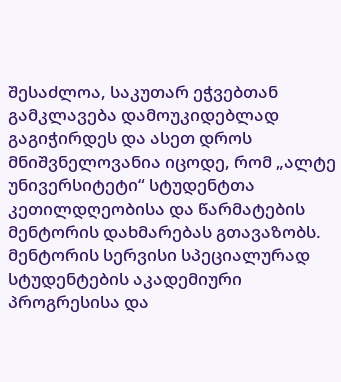შესაძლოა, საკუთარ ეჭვებთან გამკლავება დამოუკიდებლად გაგიჭირდეს და ასეთ დროს მნიშვნელოვანია იცოდე, რომ „ალტე უნივერსიტეტი“ სტუდენტთა კეთილდღეობისა და წარმატების მენტორის დახმარებას გთავაზობს.
მენტორის სერვისი სპეციალურად სტუდენტების აკადემიური პროგრესისა და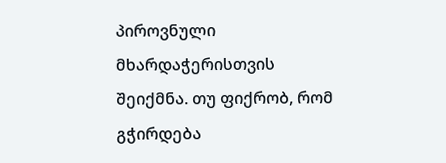პიროვნული მხარდაჭერისთვის შეიქმნა. თუ ფიქრობ, რომ გჭირდება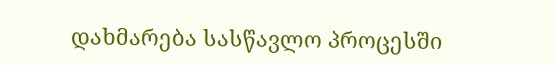დახმარება სასწავლო პროცესში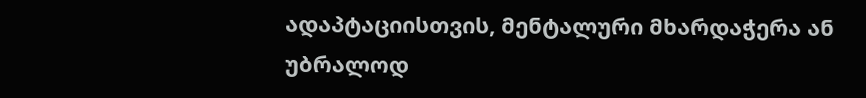ადაპტაციისთვის, მენტალური მხარდაჭერა ან უბრალოდ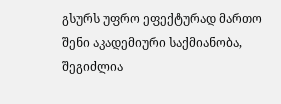გსურს უფრო ეფექტურად მართო შენი აკადემიური საქმიანობა, შეგიძლია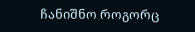ჩანიშნო როგორც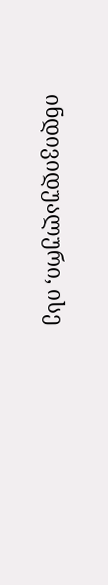ინდივიდუალური, ისე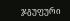ჯგუფური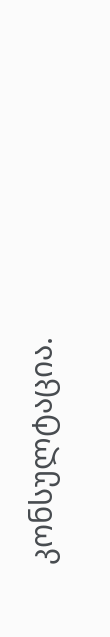კონსულტაცია.